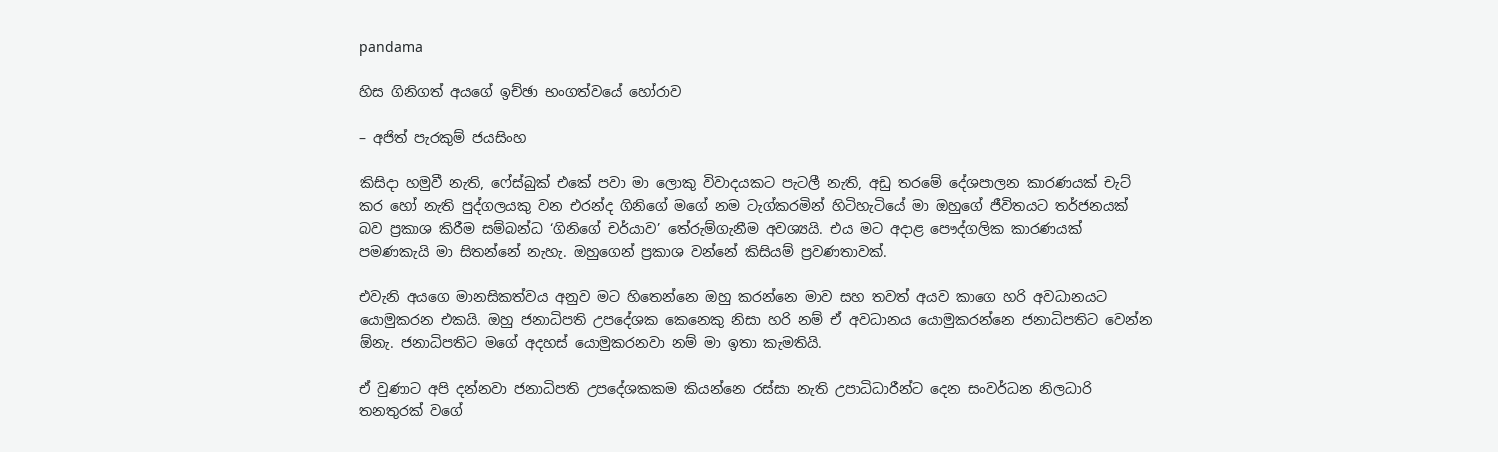pandama

හිස ගිනිගත් අයගේ ඉච්ඡා භංගත්වයේ හෝරාව

– අජිත් පැරකුම් ජයසිංහ

කිසිදා හමුවී නැති, ෆේස්බුක් එකේ පවා මා ලොකු විවාදයකට පැටලී නැති, අඩු තරමේ දේශපාලන කාරණයක් චැට් කර හෝ නැති පුද්ගලයකු වන එරන්ද ගිනිගේ මගේ නම ටැග්කරමින් හිටිහැටියේ මා ඔහුගේ ජීවිතයට තර්ජනයක් බව ප්‍රකාශ කිරීම සම්බන්ධ ‘ගිනිගේ චර්යාව’ තේරුම්ගැනීම අවශ්‍යයි. එය මට අදාළ පෞද්ගලික කාරණයක් පමණකැයි මා සිතන්නේ නැහැ. ඔහුගෙන් ප්‍රකාශ වන්නේ කිසියම් ප්‍රවණතාවක්.

එවැනි අයගෙ මානසිකත්වය අනුව මට හිතෙන්නෙ ඔහු කරන්නෙ මාව සහ තවත් අයව කාගෙ හරි අවධානයට යොමුකරන එකයි. ඔහු ජනාධිපති උපදේශක කෙනෙකු නිසා හරි නම් ඒ අවධානය යොමුකරන්නෙ ජනාධිපතිට වෙන්න ඕනැ. ජනාධිපතිට මගේ අදහස් යොමුකරනවා නම් මා ඉතා කැමතියි.

ඒ වුණාට අපි දන්නවා ජනාධිපති උපදේශකකම කියන්නෙ රස්සා නැති උපාධිධාරීන්ට දෙන සංවර්ධන නිලධාරි තනතුරක් වගේ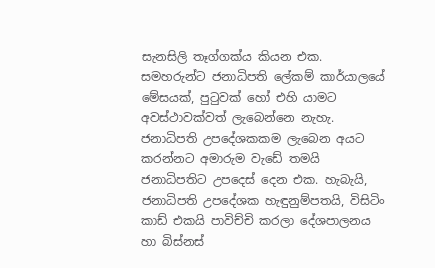සැනසිලි තෑග්ගක්ය කියන එක. සමහරුන්ට ජනාධිපති ලේකම් කාර්යාලයේ මේසයක්, පුටුවක් හෝ එහි යාමට අවස්ථාවක්වත් ලැබෙන්නෙ නැහැ. ජනාධිපති උපදේශකකම ලැබෙන අයට කරන්නට අමාරුම වැඩේ තමයි ජනාධිපතිට උපදෙස් දෙන එක. හැබැයි, ජනාධිපති උපදේශක හැඳුනුම්පතයි, විසිටිං කාඩ් එකයි පාවිච්චි කරලා දේශපාලනය හා බිස්නස්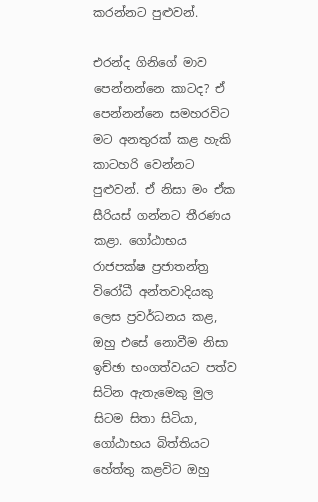කරන්නට පුළුවන්.

එරන්ද ගිනිගේ මාව පෙන්නන්නෙ කාටද? ඒ පෙන්නන්නෙ සමහරවිට මට අනතුරක් කළ හැකි කාටහරි වෙන්නට පුළුවන්. ඒ නිසා මං ඒක සීරියස් ගන්නට තීරණය කළා. ගෝඨාභය රාජපක්ෂ ප්‍රජාතන්ත්‍ර විරෝධී අන්තවාදියකු ලෙස ප්‍රවර්ධනය කළ, ඔහු එසේ නොවීම නිසා ඉච්ඡා භංගත්වයට පත්ව සිටින ඇතැමෙකු මුල සිටම සිතා සිටියා, ගෝඨාභය බිත්තියට හේත්තු කළවිට ඔහු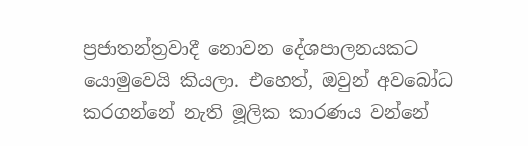ප්‍රජාතන්ත්‍රවාදී නොවන දේශපාලනයකට යොමුවෙයි කියලා. එහෙත්, ඔවුන් අවබෝධ කරගන්නේ නැති මූලික කාරණය වන්නේ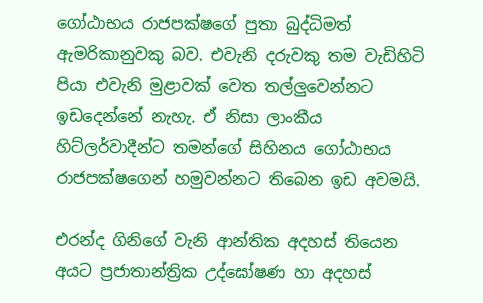ගෝඨාභය රාජපක්ෂගේ පුතා බුද්ධිමත් ඇමරිකානුවකු බව. එවැනි දරුවකු තම වැඩිහිටි පියා එවැනි මුළාවක් වෙත තල්ලුවෙන්නට ඉඩදෙන්නේ නැහැ. ඒ නිසා ලාංකීය හිට්ලර්වාදීන්ට තමන්ගේ සිහිනය ගෝඨාභය රාජපක්ෂගෙන් හමුවන්නට තිබෙන ඉඩ අවමයි.

එරන්ද ගිනිගේ වැනි ආන්තික අදහස් තියෙන අයට ප්‍රජාතාන්ත්‍රික උද්ඝෝෂණ හා අදහස්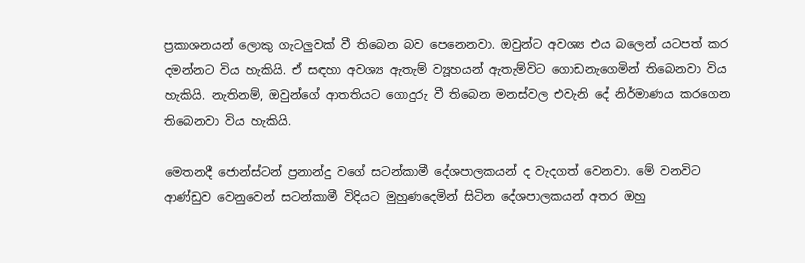ප්‍රකාශනයන් ලොකු ගැටලුවක් වී තිබෙන බව පෙනෙනවා. ඔවුන්ට අවශ්‍ය එය බලෙන් යටපත් කර දමන්නට විය හැකියි. ඒ සඳහා අවශ්‍ය ඇතැම් ව්‍යූහයන් ඇතැම්විට ගොඩනැගෙමින් තිබෙනවා විය හැකියි. නැතිනම්, ඔවුන්ගේ ආතතියට ගොදුරු වී තිබෙන මනස්වල එවැනි දේ නිර්මාණය කරගෙන තිබෙනවා විය හැකියි.

මෙතනදී ජොන්ස්ටන් ප්‍රනාන්දු වගේ සටන්කාමී දේශපාලකයන් ද වැදගත් වෙනවා. මේ වනවිට ආණ්ඩුව වෙනුවෙන් සටන්කාමී විදියට මුහුණදෙමින් සිටින දේශපාලකයන් අතර ඔහු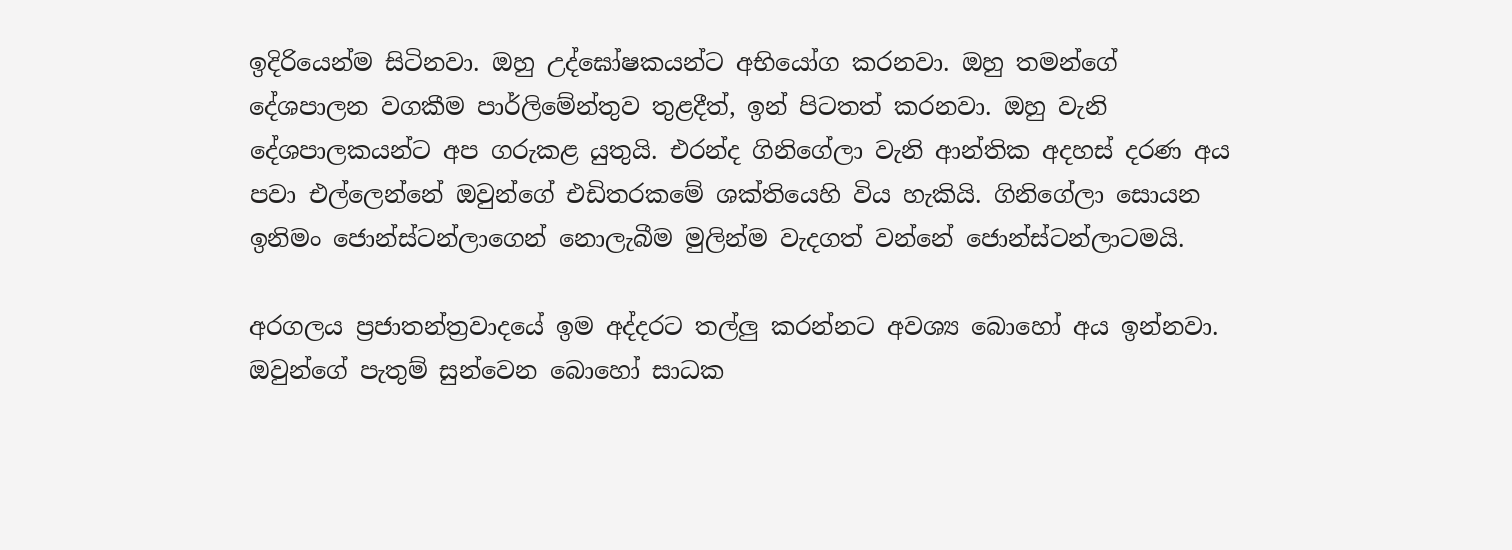ඉදිරියෙන්ම සිටිනවා. ඔහු උද්ඝෝෂකයන්ට අභියෝග කරනවා. ඔහු තමන්ගේ දේශපාලන වගකීම පාර්ලිමේන්තුව තුළදීත්, ඉන් පිටතත් කරනවා. ඔහු වැනි දේශපාලකයන්ට අප ගරුකළ යුතුයි. එරන්ද ගිනිගේලා වැනි ආන්තික අදහස් දරණ අය පවා එල්ලෙන්නේ ඔවුන්ගේ එඩිතරකමේ ශක්තියෙහි විය හැකියි. ගිනිගේලා සොයන ඉනිමං ජොන්ස්ටන්ලාගෙන් නොලැබීම මුලින්ම වැදගත් වන්නේ ජොන්ස්ටන්ලාටමයි.

අරගලය ප්‍රජාතන්ත්‍රවාදයේ ඉම අද්දරට තල්ලු කරන්නට අවශ්‍ය බොහෝ අය ඉන්නවා. ඔවුන්ගේ පැතුම් සුන්වෙන බොහෝ සාධක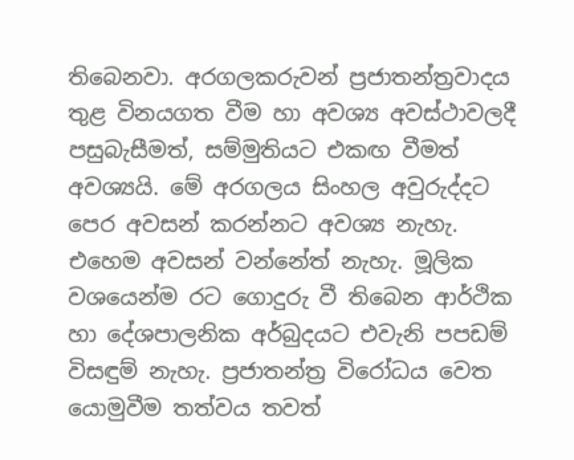තිබෙනවා. අරගලකරුවන් ප්‍රජාතන්ත්‍රවාදය තුළ විනයගත වීම හා අවශ්‍ය අවස්ථාවලදී පසුබැසීමත්, සම්මුතියට එකඟ වීමත් අවශ්‍යයි. මේ අරගලය සිංහල අවුරුද්දට පෙර අවසන් කරන්නට අවශ්‍ය නැහැ. එහෙම අවසන් වන්නේත් නැහැ. මූලික වශයෙන්ම රට ගොදුරු වී තිබෙන ආර්ථික හා දේශපාලනික අර්බුදයට එවැනි පපඩම් විසඳුම් නැහැ. ප්‍රජාතන්ත්‍ර විරෝධය වෙත යොමුවීම තත්වය තවත්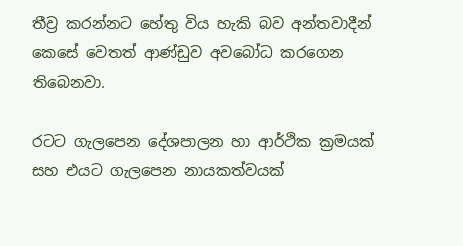තීව්‍ර කරන්නට හේතු විය හැකි බව අන්තවාදීන් කෙසේ වෙතත් ආණ්ඩුව අවබෝධ කරගෙන තිබෙනවා.

රටට ගැලපෙන දේශපාලන හා ආර්ථික ක්‍රමයක් සහ එයට ගැලපෙන නායකත්වයක්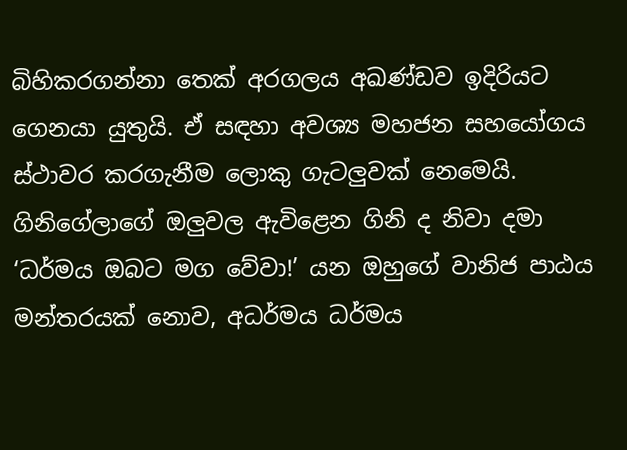බිහිකරගන්නා තෙක් අරගලය අඛණ්ඩව ඉදිරියට ගෙනයා යුතුයි. ඒ සඳහා අවශ්‍ය මහජන සහයෝගය ස්ථාවර කරගැනීම ලොකු ගැටලුවක් නෙමෙයි. ගිනිගේලාගේ ඔලුවල ඇවිළෙන ගිනි ද නිවා දමා ‘ධර්මය ඔබට මග වේවා!’ යන ඔහුගේ වානිජ පාඨය මන්තරයක් නොව, අධර්මය ධර්මය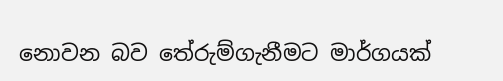නොවන බව තේරුම්ගැනීමට මාර්ගයක්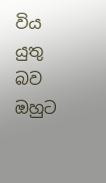විය යුතු බව ඔහුට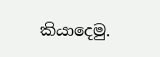කියාදෙමු.